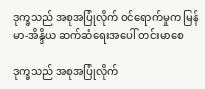ဒုက္ခသည် အစုအပြုံလိုက် ဝင်ရောက်မှုက မြန်မာ-အိန္ဒိယ ဆက်ဆံရေးအပေါ် တင်းမာစေ

ဒုက္ခသည် အစုအပြုံလိုက်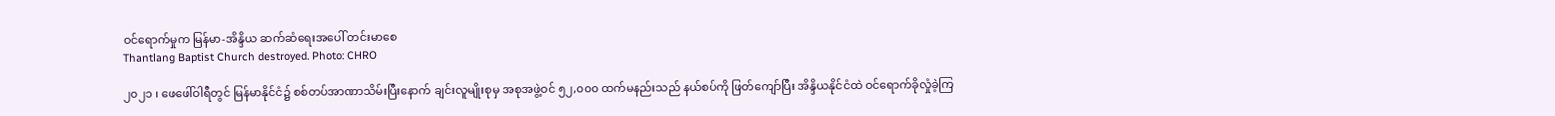ဝင်ရောက်မှုက မြန်မာ-အိန္ဒိယ ဆက်ဆံရေးအပေါ် တင်းမာစေ
Thantlang Baptist Church destroyed. Photo: CHRO

၂၀၂၁ ၊ ဖေဖေါ်ဝါရီတွင် မြန်မာနိုင်ငံ၌ စစ်တပ်အာဏာသိမ်းပြီးနောက် ချင်းလူမျိုးစုမှ အစုအဖွဲ့ဝင် ၅၂,၀၀၀ ထက်မနည်းသည် နယ်စပ်ကို ဖြတ်ကျော်ပြီး အိန္ဒိယနိုင်ငံထဲ ဝင်ရောက်ခိုလှုံခဲ့ကြ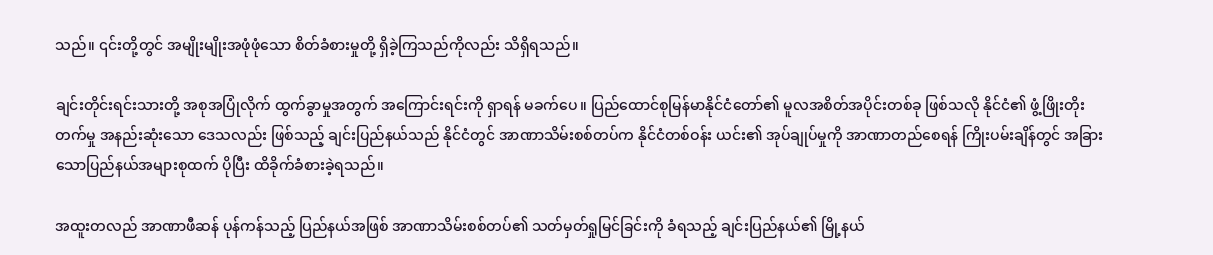သည်။ ၎င်းတို့တွင် အမျိုးမျိုးအဖုံဖုံသော စိတ်ခံစားမှုတို့ ရှိခဲ့ကြသည်ကိုလည်း သိရှိရသည်။

ချင်းတိုင်းရင်းသားတို့ အစုအပြုံလိုက် ထွက်ခွာမှုအတွက် အကြောင်းရင်းကို ရှာရန် မခက်ပေ။ ပြည်ထောင်စုမြန်မာနိုင်ငံတော်၏ မူလအစိတ်အပိုင်းတစ်ခု ဖြစ်သလို နိုင်ငံ၏ ဖွံ့ဖြိုးတိုးတက်မှု အနည်းဆုံးသော ဒေသလည်း ဖြစ်သည့် ချင်းပြည်နယ်သည် နိုင်ငံတွင် အာဏာသိမ်းစစ်တပ်က နိုင်ငံတစ်ဝန်း ယင်း၏ အုပ်ချုပ်မှုကို အာဏာတည်စေရန် ကြိုးပမ်းချိန်တွင် အခြားသောပြည်နယ်အများစုထက် ပိုပြီး ထိခိုက်ခံစားခဲ့ရသည်။

အထူးတလည် အာဏာဖီဆန် ပုန်ကန်သည့် ပြည်နယ်အဖြစ် အာဏာသိမ်းစစ်တပ်၏ သတ်မှတ်ရှုမြင်ခြင်းကို ခံရသည့် ချင်းပြည်နယ်၏ မြို့နယ်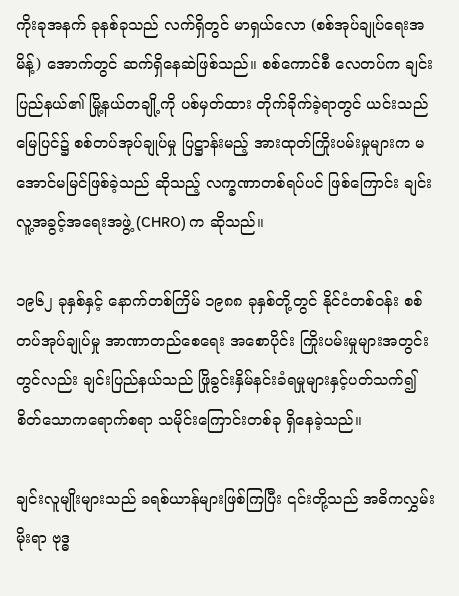ကိုးခုအနက် ခုနစ်ခုသည် လက်ရှိတွင် မာရှယ်လော (စစ်အုပ်ချုပ်ရေးအမိန့်) အောက်တွင် ဆက်ရှိနေဆဲဖြစ်သည်။ စစ်ကောင်စီ လေတပ်က ချင်းပြည်နယ်၏ မြို့နယ်တချို့ကို ပစ်မှတ်ထား တိုက်ခိုက်ခဲ့ရာတွင် ယင်းသည် မြေပြင်၌ စစ်တပ်အုပ်ချုပ်မှု ပြဋ္ဌာန်းမည့် အားထုတ်ကြိုးပမ်းမှုများက မအောင်မမြင်ဖြစ်ခဲ့သည် ဆိုသည့် လက္ခဏာတစ်ရပ်ပင် ဖြစ်ကြောင်း ချင်းလူ့အခွင့်အရေးအဖွဲ့ (CHRO) က ဆိုသည်။

၁၉၆၂ ခုနှစ်နှင့် နောက်တစ်ကြိမ် ၁၉၈၈ ခုနှစ်တို့တွင် နိုင်ငံတစ်ဝန်း စစ်တပ်အုပ်ချုပ်မှု အာဏာတည်စေရေး အစောပိုင်း ကြိုးပမ်းမှုများအတွင်းတွင်လည်း ချင်းပြည်နယ်သည် ဖြိုခွင်းနှိမ်နင်းခံရမှုများနှင့်ပတ်သက်၍ စိတ်သောကရောက်စရာ သမိုင်းကြောင်းတစ်ခု ရှိနေခဲ့သည်။

ချင်းလူမျိုးများသည် ခရစ်ယာန်များဖြစ်ကြပြီး ၎င်းတို့သည် အဓိကလွှမ်းမိုးရာ ဗုဒ္ဓ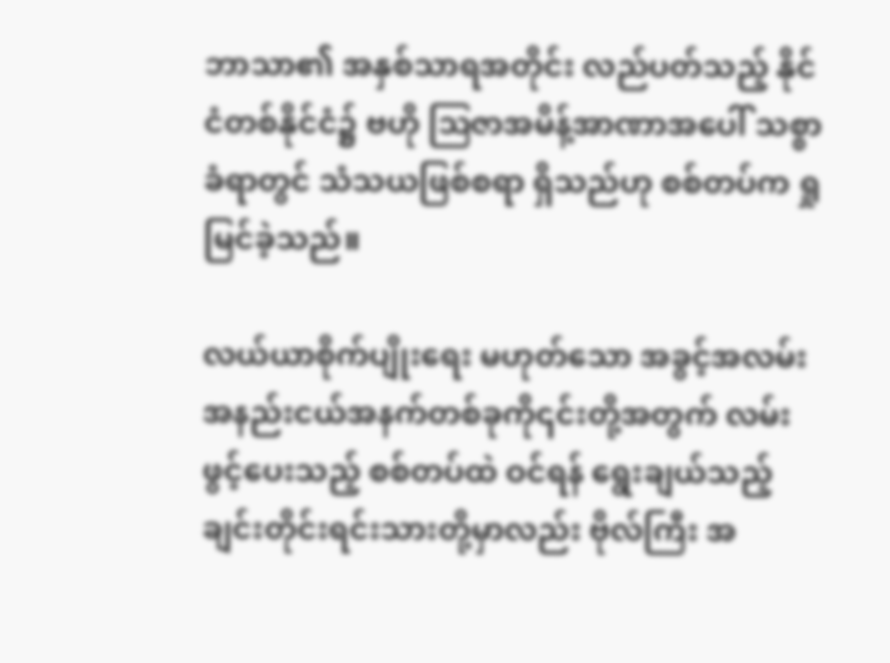ဘာသာ၏ အနှစ်သာရအတိုင်း လည်ပတ်သည့် နိုင်ငံတစ်နိုင်ငံ၌ ဗဟို ဩဇာအမိန့်အာဏာအပေါ် သစ္စာခံရာတွင် သံသယဖြစ်စရာ ရှိသည်ဟု စစ်တပ်က ရှုမြင်ခဲ့သည်။

လယ်ယာစိုက်ပျိုးရေး မဟုတ်သော အခွင့်အလမ်းအနည်းငယ်အနက်တစ်ခုကို၎င်းတို့အတွက် လမ်းဖွင့်ပေးသည့် စစ်တပ်ထဲ ဝင်ရန် ရွေးချယ်သည့် ချင်းတိုင်းရင်းသားတို့မှာလည်း ဗိုလ်ကြီး အ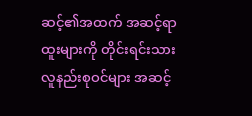ဆင့်၏အထက် အဆင့်ရာထူးများကို တိုင်းရင်းသားလူနည်းစုဝင်များ အဆင့်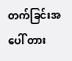တက်ခြင်းအပေါ် တား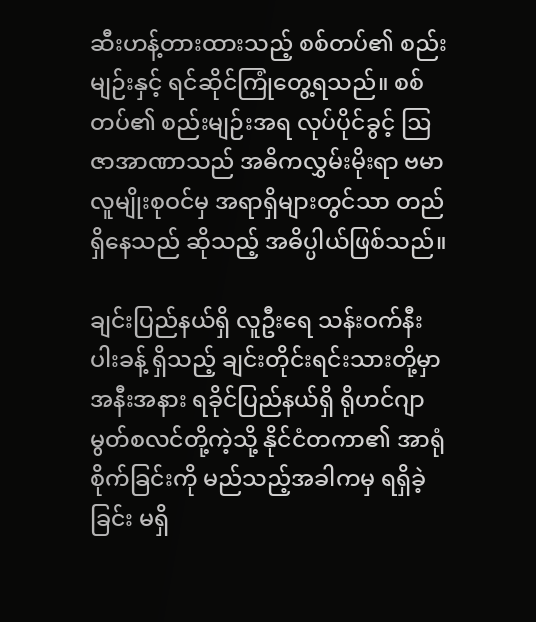ဆီးဟန့်တားထားသည့် စစ်တပ်၏ စည်းမျဉ်းနှင့် ရင်ဆိုင်ကြုံတွေ့ရသည်။ စစ်တပ်၏ စည်းမျဉ်းအရ လုပ်ပိုင်ခွင့် ဩဇာအာဏာသည် အဓိကလွှမ်းမိုးရာ ဗမာလူမျိုးစုဝင်မှ အရာရှိများတွင်သာ တည်ရှိနေသည် ဆိုသည့် အဓိပ္ပါယ်ဖြစ်သည်။

ချင်းပြည်နယ်ရှိ လူဦးရေ သန်းဝက်နီးပါးခန့် ရှိသည့် ချင်းတိုင်းရင်းသားတို့မှာ အနီးအနား ရခိုင်ပြည်နယ်ရှိ ရိုဟင်ဂျာ မွတ်စလင်တို့ကဲ့သို့ နိုင်ငံတကာ၏ အာရုံစိုက်ခြင်းကို မည်သည့်အခါကမှ ရရှိခဲ့ခြင်း မရှိ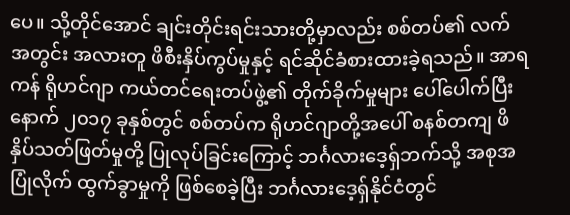ပေ။ သို့တိုင်အောင် ချင်းတိုင်းရင်းသားတို့မှာလည်း စစ်တပ်၏ လက်အတွင်း အလားတူ ဖိစီးနှိပ်ကွပ်မှုနှင့် ရင်ဆိုင်ခံစားထားခဲ့ရသည်။ အာရကန် ရိုဟင်ဂျာ ကယ်တင်ရေးတပ်ဖွဲ့၏ တိုက်ခိုက်မှုများ ပေါ်ပေါက်ပြီးနောက် ၂၀၁၇ ခုနှစ်တွင် စစ်တပ်က ရိုဟင်ဂျာတို့အပေါ် စနစ်တကျ ဖိနှိပ်သတ်ဖြတ်မှုတို့ ပြုလုပ်ခြင်းကြောင့် ဘင်္ဂလားဒေ့ရှ်ဘက်သို့ အစုအပြုံလိုက် ထွက်ခွာမှုကို ဖြစ်စေခဲ့ပြီး ဘင်္ဂလားဒေ့ရှ်နိုင်ငံတွင်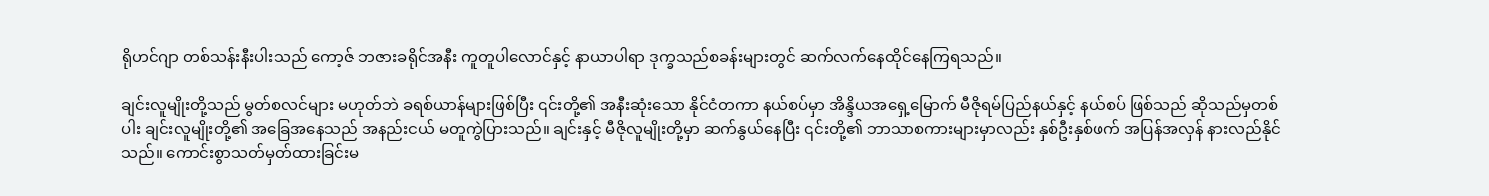ရိုဟင်ဂျာ တစ်သန်းနီးပါးသည် ကော့ဇ် ဘဇားခရိုင်အနီး ကူတူပါလောင်နှင့် နာယာပါရာ ဒုက္ခသည်စခန်းများတွင် ဆက်လက်နေထိုင်နေကြရသည်။

ချင်းလူမျိုးတို့သည် မွတ်စလင်များ မဟုတ်ဘဲ ခရစ်ယာန်များဖြစ်ပြီး ၎င်းတို့၏ အနီးဆုံးသော နိုင်ငံတကာ နယ်စပ်မှာ အိန္ဒိယအရှေ့မြောက် မီဇိုရမ်ပြည်နယ်နှင့် နယ်စပ် ဖြစ်သည် ဆိုသည်မှတစ်ပါး ချင်းလူမျိုးတို့၏ အခြေအနေသည် အနည်းငယ် မတူကွဲပြားသည်။ ချင်းနှင့် မီဇိုလူမျိုးတို့မှာ ဆက်နွယ်နေပြီး ၎င်းတို့၏ ဘာသာစကားများမှာလည်း နှစ်ဦးနှစ်ဖက် အပြန်အလှန် နားလည်နိုင်သည်။ ကောင်းစွာသတ်မှတ်ထားခြင်းမ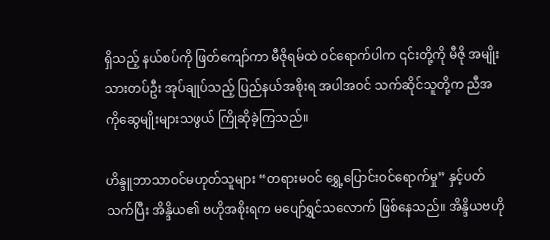ရှိသည့် နယ်စပ်ကို ဖြတ်ကျော်ကာ မီဇိုရမ်ထဲ ဝင်ရောက်ပါက ၎င်းတို့ကို မီဇို အမျိုးသားတပ်ဦး အုပ်ချုပ်သည့် ပြည်နယ်အစိုးရ အပါအဝင် သက်ဆိုင်သူတို့က ညီအကိုဆွေမျိုးများသဖွယ် ကြိုဆိုခဲ့ကြသည်။

ဟိန္ဒူဘာသာဝင်မဟုတ်သူများ “တရားမဝင် ရွှေ့ပြောင်းဝင်ရောက်မှု” နှင့်ပတ်သက်ပြီး အိန္ဒိယ၏ ဗဟိုအစိုးရက မပျော်ရွှင်သလောက် ဖြစ်နေသည်။ အိန္ဒိယဗဟို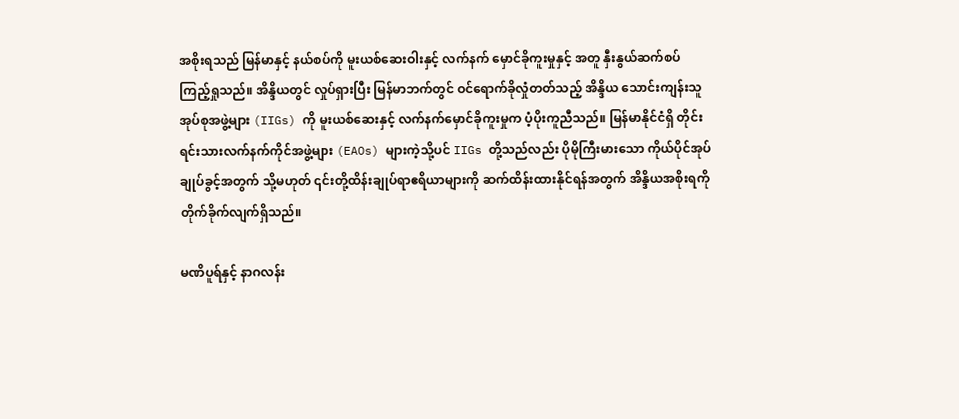အစိုးရသည် မြန်မာနှင့် နယ်စပ်ကို မူးယစ်ဆေးဝါးနှင့် လက်နက် မှောင်ခိုကူးမှုနှင့် အတူ နှီးနွယ်ဆက်စပ် ကြည့်ရှုသည်။ အိန္ဒိယတွင် လှုပ်ရှားပြီး မြန်မာဘက်တွင် ဝင်ရောက်ခိုလှုံတတ်သည့် အိန္ဒိယ သောင်းကျန်းသူအုပ်စုအဖွဲ့များ (IIGs) ကို မူးယစ်ဆေးနှင့် လက်နက်မှောင်ခိုကူးမှုက ပံ့ပိုးကူညီသည်။ မြန်မာနိုင်ငံရှိ တိုင်းရင်းသားလက်နက်ကိုင်အဖွဲ့များ (EAOs) များကဲ့သို့ပင် IIGs တို့သည်လည်း ပိုမိုကြီးမားသော ကိုယ်ပိုင်အုပ်ချုပ်ခွင့်အတွက် သို့မဟုတ် ၎င်းတို့ထိန်းချုပ်ရာဧရိယာများကို ဆက်ထိန်းထားနိုင်ရန်အတွက် အိန္ဒိယအစိုးရကို တိုက်ခိုက်လျက်ရှိသည်။

မဏိပူရ်နှင့် နာဂလန်း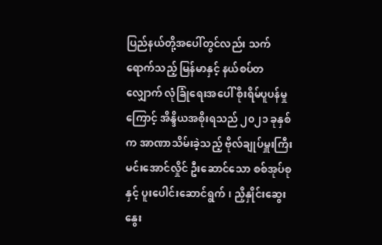ပြည်နယ်တို့အပေါ်တွင်လည်း သက်ရောက်သည့် မြန်မာနှင့် နယ်စပ်တလျှောက် လုံခြုံရေးအပေါ် စိုးရိမ်ပူပန်မှုကြောင့် အိန္ဒိယအစိုးရသည် ၂၀၂၁ ခုနှစ်က အာဏာသိမ်းခဲ့သည့် ဗိုလ်ချုပ်မှူးကြီး မင်းအောင်လှိုင် ဦးဆောင်သော စစ်အုပ်စုနှင့် ပူးပေါင်းဆောင်ရွက်၊ ညှိနှိုင်းဆွေးနွေး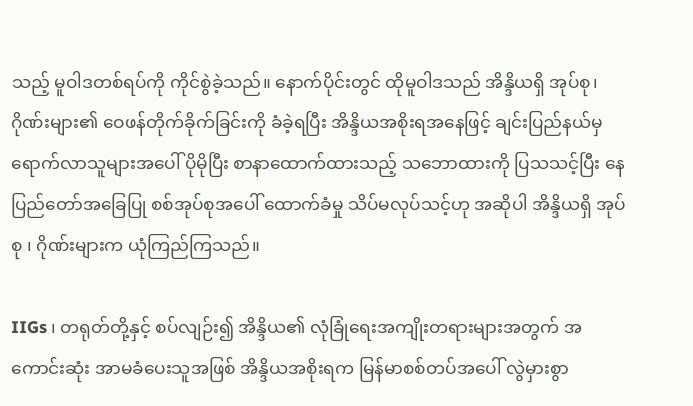သည့် မူဝါဒတစ်ရပ်ကို ကိုင်စွဲခဲ့သည်။ နောက်ပိုင်းတွင် ထိုမူဝါဒသည် အိန္ဒိယရှိ အုပ်စု၊ ဂိုဏ်းများ၏ ဝေဖန်တိုက်ခိုက်ခြင်းကို ခံခဲ့ရပြီး အိန္ဒိယအစိုးရအနေဖြင့် ချင်းပြည်နယ်မှ ရောက်လာသူများအပေါ် ပိုမိုပြီး စာနာထောက်ထားသည့် သဘောထားကို ပြသသင့်ပြီး နေပြည်တော်အခြေပြု စစ်အုပ်စုအပေါ် ထောက်ခံမှု သိပ်မလုပ်သင့်ဟု အဆိုပါ အိန္ဒိယရှိ အုပ်စု ၊ ဂိုဏ်းများက ယုံကြည်ကြသည်။

IIGs ၊ တရုတ်တို့နှင့် စပ်လျဉ်း၍ အိန္ဒိယ၏ လုံခြုံရေးအကျိုးတရားများအတွက် အကောင်းဆုံး အာမခံပေးသူအဖြစ် အိန္ဒိယအစိုးရက မြန်မာစစ်တပ်အပေါ် လွဲမှားစွာ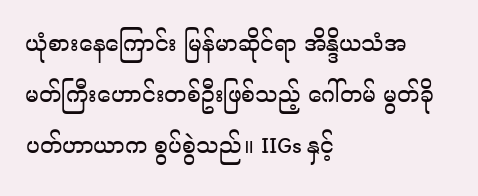ယုံစားနေကြောင်း မြန်မာဆိုင်ရာ အိန္ဒိယသံအမတ်ကြီးဟောင်းတစ်ဦးဖြစ်သည့် ဂေါ်တမ် မွတ်ခိုပတ်ဟာယာက စွပ်စွဲသည်။ IIGs နှင့်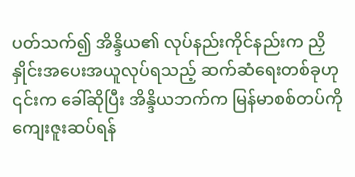ပတ်သက်၍ အိန္ဒိယ၏ လုပ်နည်းကိုင်နည်းက ညှိနှိုင်းအပေးအယူလုပ်ရသည့် ဆက်ဆံရေးတစ်ခုဟု ၎င်းက ခေါ်ဆိုပြီး အိန္ဒိယဘက်က မြန်မာစစ်တပ်ကို ကျေးဇူးဆပ်ရန်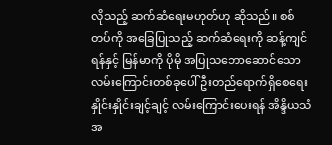လိုသည့် ဆက်ဆံရေးမဟုတ်ဟု ဆိုသည်။ စစ်တပ်ကို အခြေပြုသည့် ဆက်ဆံရေးကို ဆန့်ကျင်ရန်နှင့် မြန်မာကို ပိုမို အပြုသဘောဆောင်သော လမ်းကြောင်းတစ်ခုပေါ် ဦးတည်ရောက်ရှိစေရေး နှိုင်းနှိုင်းချင့်ချင့် လမ်းကြောင်းပေးရန် အိန္ဒိယသံအ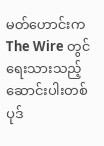မတ်ဟောင်းက The Wire တွင် ရေးသားသည့် ဆောင်းပါးတစ်ပုဒ်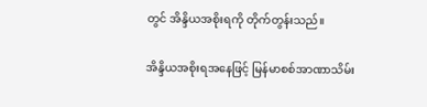တွင် အိန္ဒိယအစိုးရကို တိုက်တွန်းသည်။

အိန္ဒိယအစိုးရအနေဖြင့် မြန်မာစစ်အာဏာသိမ်း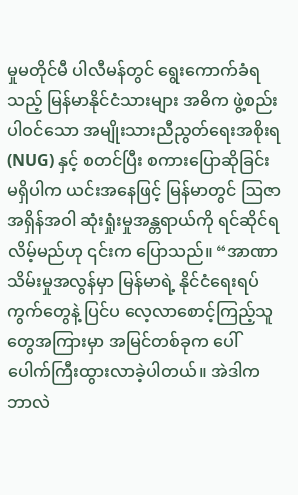မှုမတိုင်မီ ပါလီမန်တွင် ရွေးကောက်ခံရသည့် မြန်မာနိုင်ငံသားများ အဓိက ဖွဲ့စည်းပါဝင်သော အမျိုးသားညီညွတ်ရေးအစိုးရ (NUG) နှင့် စတင်ပြီး စကားပြောဆိုခြင်း မရှိပါက ယင်းအနေဖြင့် မြန်မာတွင် ဩဇာအရှိန်အဝါ ဆုံးရှုံးမှုအန္တရာယ်ကို ရင်ဆိုင်ရလိမ့်မည်ဟု ၎င်းက ပြောသည်။ “အာဏာသိမ်းမှုအလွန်မှာ မြန်မာရဲ့ နိုင်ငံရေးရပ်ကွက်တွေနဲ့ ပြင်ပ လေ့လာစောင့်ကြည့်သူတွေအကြားမှာ အမြင်တစ်ခုက ပေါ်ပေါက်ကြီးထွားလာခဲ့ပါတယ်။ အဲဒါက ဘာလဲ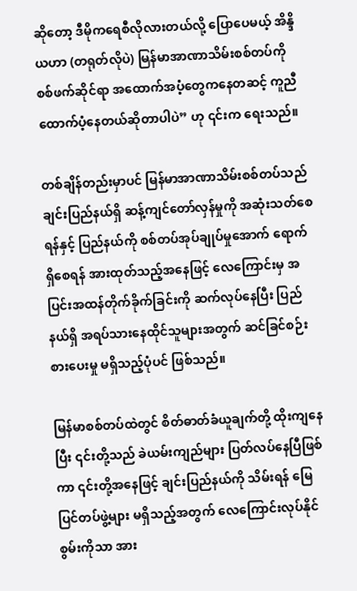ဆိုတော့ ဒီမိုကရေစီလိုလားတယ်လို့ ပြောပေမယ့် အိန္ဒိယဟာ (တရုတ်လိုပဲ) မြန်မာအာဏာသိမ်းစစ်တပ်ကို စစ်ဖက်ဆိုင်ရာ အထောက်အပံ့တွေကနေတဆင့် ကူညီထောက်ပံ့နေတယ်ဆိုတာပါပဲ” ဟု ၎င်းက ရေးသည်။

တစ်ချိန်တည်းမှာပင် မြန်မာအာဏာသိမ်းစစ်တပ်သည် ချင်းပြည်နယ်ရှိ ဆန့်ကျင်တော်လှန်မှုကို အဆုံးသတ်စေရန်နှင့် ပြည်နယ်ကို စစ်တပ်အုပ်ချုပ်မှုအောက် ရောက်ရှိစေရန် အားထုတ်သည့်အနေဖြင့် လေကြောင်းမှ အပြင်းအထန်တိုက်ခိုက်ခြင်းကို ဆက်လုပ်နေပြီး ပြည်နယ်ရှိ အရပ်သားနေထိုင်သူများအတွက် ဆင်ခြင်စဉ်းစားပေးမှု မရှိသည့်ပုံပင် ဖြစ်သည်။

မြန်မာစစ်တပ်ထဲတွင် စိတ်ဓာတ်ခံယူချက်တို့ ထိုးကျနေပြီး ၎င်းတို့သည် ခဲယမ်းကျည်များ ပြတ်လပ်နေပြီဖြစ်ကာ ၎င်းတို့အနေဖြင့် ချင်းပြည်နယ်ကို သိမ်းရန် မြေပြင်တပ်ဖွဲ့များ မရှိသည့်အတွက် လေကြောင်းလုပ်နိုင်စွမ်းကိုသာ အား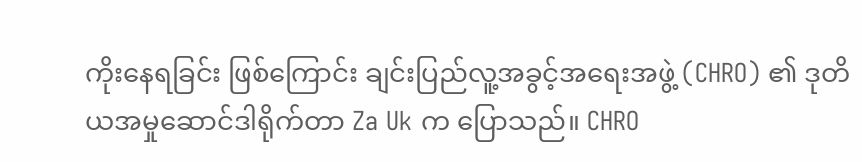ကိုးနေရခြင်း ဖြစ်ကြောင်း ချင်းပြည်လူ့အခွင့်အရေးအဖွဲ့ (CHRO) ၏ ဒုတိယအမှုဆောင်ဒါရိုက်တာ Za Uk က ပြောသည်။ CHRO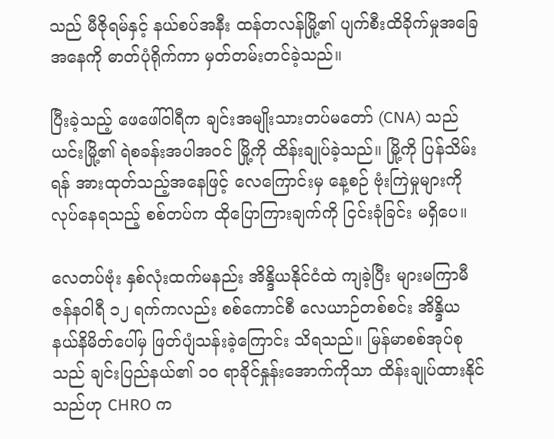သည် မီဇိုရမ်နှင့် နယ်စပ်အနီး ထန်တလန်မြို့၏ ပျက်စီးထိခိုက်မှုအခြေအနေကို ဓာတ်ပုံရိုက်ကာ မှတ်တမ်းတင်ခဲ့သည်။

ပြီးခဲ့သည့် ဖေဖေါ်ဝါရီက ချင်းအမျိုးသားတပ်မတော် (CNA) သည် ယင်းမြို့၏ ရဲစခန်းအပါအဝင် မြို့ကို ထိန်းချုပ်ခဲ့သည်။ မြို့ကို ပြန်သိမ်းရန် အားထုတ်သည့်အနေဖြင့် လေကြောင်းမှ နေ့စဉ် ဗုံးကြဲမှုများကို လုပ်နေရသည့် စစ်တပ်က ထိုပြောကြားချက်ကို ငြင်းခုံခြင်း မရှိပေ။

လေတပ်ဗုံး နှစ်လုံးထက်မနည်း အိန္ဒိယနိုင်ငံထဲ ကျခဲ့ပြီး များမကြာမီ ဇန်နဝါရီ ၁၂ ရက်ကလည်း စစ်ကောင်စီ လေယာဉ်တစ်စင်း အိန္ဒိယ နယ်နိမိတ်ပေါ်မှ ဖြတ်ပျံသန်းခဲ့ကြောင်း သိရသည်။ မြန်မာစစ်အုပ်စုသည် ချင်းပြည်နယ်၏ ၁၀ ရာခိုင်နှုန်းအောက်ကိုသာ ထိန်းချုပ်ထားနိုင်သည်ဟု CHRO က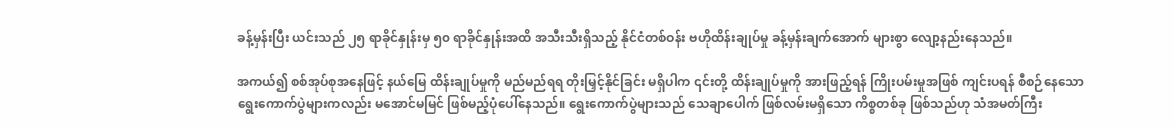ခန့်မှန်းပြီး ယင်းသည် ၂၅ ရာခိုင်နှုန်းမှ ၅၀ ရာခိုင်နှုန်းအထိ အသီးသီးရှိသည့် နိုင်ငံတစ်ဝန်း ဗဟိုထိန်းချုပ်မှု ခန့်မှန်းချက်အောက် များစွာ လျော့နည်းနေသည်။

အကယ်၍ စစ်အုပ်စုအနေဖြင့် နယ်မြေ ထိန်းချုပ်မှုကို မည်မည်ရရ တိုးမြှင့်နိုင်ခြင်း မရှိပါက ၎င်းတို့ ထိန်းချုပ်မှုကို အားဖြည့်ရန် ကြိုးပမ်းမှုအဖြစ် ကျင်းပရန် စီစဉ်နေသော ရွေးကောက်ပွဲများကလည်း မအောင်မမြင် ဖြစ်မည့်ပုံပေါ်နေသည်။ ရွေးကောက်ပွဲများသည် သေချာပေါက် ဖြစ်လမ်းမရှိသော ကိစ္စတစ်ခု ဖြစ်သည်ဟု သံအမတ်ကြီး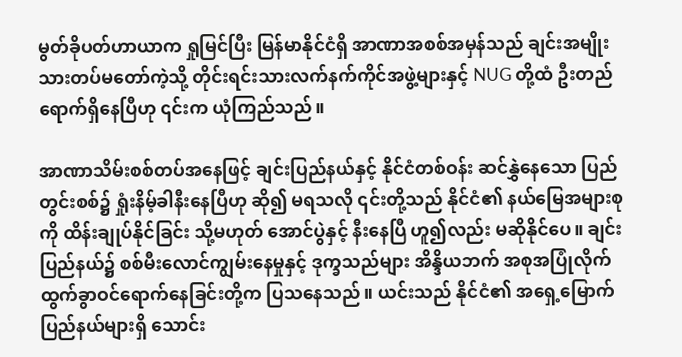မွတ်ခိုပတ်ဟာယာက ရှုမြင်ပြီး မြန်မာနိုင်ငံရှိ အာဏာအစစ်အမှန်သည် ချင်းအမျိုးသားတပ်မတော်ကဲ့သို့ တိုင်းရင်းသားလက်နက်ကိုင်အဖွဲ့များနှင့် NUG တို့ထံ ဦးတည်ရောက်ရှိနေပြီဟု ၎င်းက ယုံကြည်သည်။

အာဏာသိမ်းစစ်တပ်အနေဖြင့် ချင်းပြည်နယ်နှင့် နိုင်ငံတစ်ဝန်း ဆင်နွှဲနေသော ပြည်တွင်းစစ်၌ ရှုံးနိမ့်ခါနီးနေပြီဟု ဆို၍ မရသလို ၎င်းတို့သည် နိုင်ငံ၏ နယ်မြေအများစုကို ထိန်းချုပ်နိုင်ခြင်း သို့မဟုတ် အောင်ပွဲနှင့် နီးနေပြီ ဟူ၍လည်း မဆိုနိုင်ပေ။ ချင်းပြည်နယ်၌ စစ်မီးလောင်ကျွမ်းနေမှုနှင့် ဒုက္ခသည်များ အိန္ဒိယဘက် အစုအပြုံလိုက် ထွက်ခွာဝင်ရောက်နေခြင်းတို့က ပြသနေသည်။ ယင်းသည် နိုင်ငံ၏ အရှေ့မြောက် ပြည်နယ်များရှိ သောင်း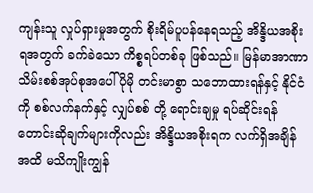ကျန်းသူ လှုပ်ရှားမှုအတွက် စိုးရိမ်ပူပန်နေရသည့် အိန္ဒိယအစိုးရအတွက် ခက်ခဲသော ကိစ္စရပ်တစ်ခု ဖြစ်သည်။ မြန်မာအာဏာသိမ်းစစ်အုပ်စုအပေါ် ပိုမို တင်းမာစွာ သဘောထားရန်နှင့် နိုင်ငံကို စစ်လက်နက်နှင့် လျှပ်စစ် တို့ ရောင်းချမှု ရပ်ဆိုင်းရန် တောင်းဆိုချက်များကိုလည်း အိန္ဒိယအစိုးရက လက်ရှိအချိန်အထိ မသိကျိုးကျွန်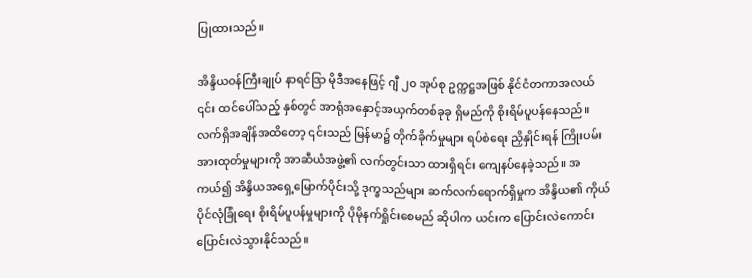ပြုထားသည်။

အိန္ဒိယဝန်ကြီးချုပ် နာရင်ဒြာ မိုဒီအနေဖြင့် ဂျီ ၂၀ အုပ်စု ဥက္ကဋ္ဌအဖြစ် နိုင်ငံတကာအလယ် ၎င်း ထင်ပေါ်သည့် နှစ်တွင် အာရုံအနှောင့်အယှက်တစ်ခုခု ရှိမည်ကို စိုးရိမ်ပူပန်နေသည်။ လက်ရှိအချိန်အထိတော့ ၎င်းသည် မြန်မာ၌ တိုက်ခိုက်မှုများ ရပ်စဲရေး ညှိနှိုင်းရန် ကြိုးပမ်းအားထုတ်မှုများကို အာဆီယံအဖွဲ့၏ လက်တွင်းသာ ထားရှိရင်း ကျေနပ်နေခဲ့သည်။ အကယ်၍ အိန္ဒိယအရှေ့မြောက်ပိုင်းသို့ ဒုက္ခသည်များ ဆက်လက်ရောက်ရှိမှုက အိန္ဒိယ၏ ကိုယ်ပိုင်လုံခြုံရေး စိုးရိမ်ပူပန်မှုများကို ပိုမိုနက်ရှိုင်းစေမည် ဆိုပါက ယင်းက ပြောင်းလဲကောင်း ပြောင်းလဲသွားနိုင်သည်။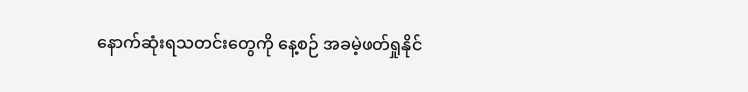နောက်ဆုံးရသတင်းတွေကို နေ့စဉ် အခမဲ့ဖတ်ရှုနိုင်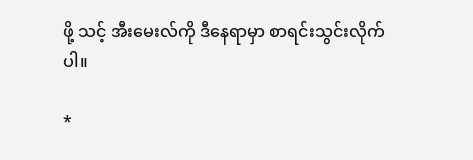ဖို့ သင့် အီးမေးလ်ကို ဒီနေရာမှာ စာရင်းသွင်းလိုက်ပါ။

*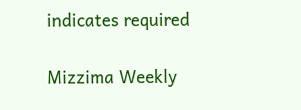indicates required

Mizzima Weekly